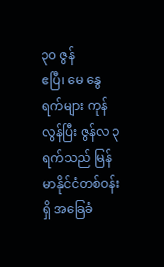၃၀ ဇွန်
ဧပြီ၊ မေ နွေရက်များ ကုန်လွန်ပြီး ဇွန်လ ၃ ရက်သည် မြန်မာနိုင်ငံတစ်ဝန်းရှိ အခြေခံ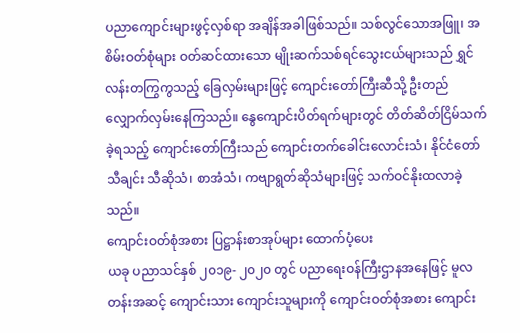ပညာကျောင်းများဖွင့်လှစ်ရာ အချိန်အခါဖြစ်သည်။ သစ်လွင်သောအဖြူ၊ အစိမ်းဝတ်စုံများ ဝတ်ဆင်ထားသော မျိုးဆက်သစ်ရင်သွေးငယ်များသည် ရွှင်လန်းတကြွကွသည့် ခြေလှမ်းများဖြင့် ကျောင်းတော်ကြီးဆီသို့ ဦးတည်လျှောက်လှမ်းနေကြသည်။ နွေကျောင်းပိတ်ရက်များတွင် တိတ်ဆိတ်ငြိမ်သက်ခဲ့ရသည့် ကျောင်းတော်ကြီးသည် ကျောင်းတက်ခေါင်းလောင်းသံ၊ နိုင်ငံတော်သီချင်း သီဆိုသံ၊ စာအံသံ၊ ကဗျာရွတ်ဆိုသံများဖြင့် သက်ဝင်နိုးထလာခဲ့သည်။
ကျောင်းဝတ်စုံအစား ပြဋ္ဌာန်းစာအုပ်များ ထောက်ပံ့ပေး
ယခု ပညာသင်နှစ် ၂၀၁၉- ၂၀၂၀ တွင် ပညာရေးဝန်ကြီးဌာနအနေဖြင့် မူလတန်းအဆင့် ကျောင်းသား ကျောင်းသူများကို ကျောင်းဝတ်စုံအစား ကျောင်း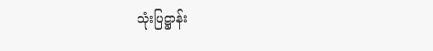သုံးပြဋ္ဌာန်း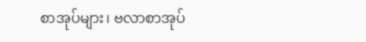စာအုပ်များ၊ ဗလာစာအုပ်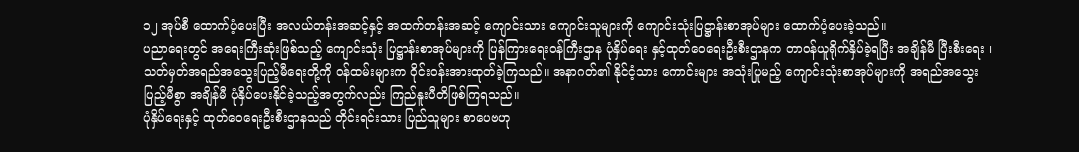၁၂ အုပ်စီ ထောက်ပံ့ပေးပြီး အလယ်တန်းအဆင့်နှင့် အထက်တန်းအဆင့် ကျောင်းသား ကျောင်းသူများကို ကျောင်းသုံးပြဋ္ဌာန်းစာအုပ်များ ထောက်ပံ့ပေးခဲ့သည်။
ပညာရေးတွင် အရေးကြီးဆုံးဖြစ်သည့် ကျောင်းသုံး ပြဋ္ဌာန်းစာအုပ်များကို ပြန်ကြားရေးဝန်ကြီးဌာန ပုံနှိပ်ရေး နှင့်ထုတ်ဝေရေးဦးစီးဌာနက တာဝန်ယူရိုက်နှိပ်ခဲ့ရပြီး အချိန်မီ ပြီးစီးရေး ၊ သတ်မှတ်အရည်အသွေးပြည့်မီရေးတို့ကို ဝန်ထမ်းများက ဝိုင်းဝန်းအားထုတ်ခဲ့ကြသည်။ အနာဂတ်၏ နိုင်ငံ့သား ကောင်းများ အသုံးပြုမည့် ကျောင်းသုံးစာအုပ်များကို အရည်အသွေးပြည့်မီစွာ အချိန်မီ ပုံနှိပ်ပေးနိုင်ခဲ့သည့်အတွက်လည်း ကြည်နူးပီတိဖြစ်ကြရသည်။
ပုံနှိပ်ရေးနှင့် ထုတ်ဝေရေးဦးစီးဌာနသည် တိုင်းရင်းသား ပြည်သူများ စာပေဗဟု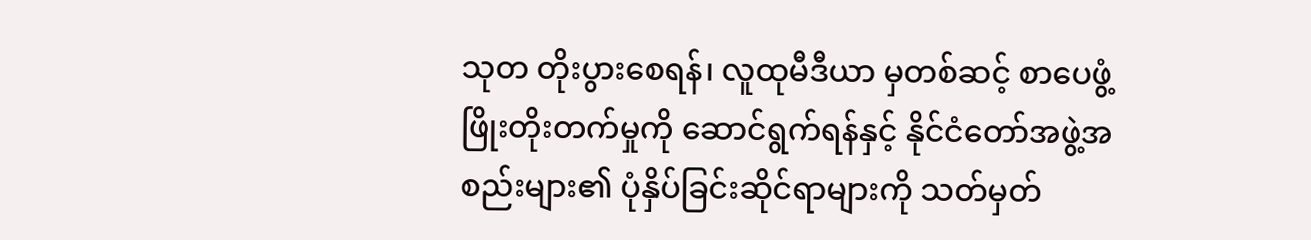သုတ တိုးပွားစေရန်၊ လူထုမီဒီယာ မှတစ်ဆင့် စာပေဖွံ့ဖြိုးတိုးတက်မှုကို ဆောင်ရွက်ရန်နှင့် နိုင်ငံတော်အဖွဲ့အစည်းများ၏ ပုံနှိပ်ခြင်းဆိုင်ရာများကို သတ်မှတ်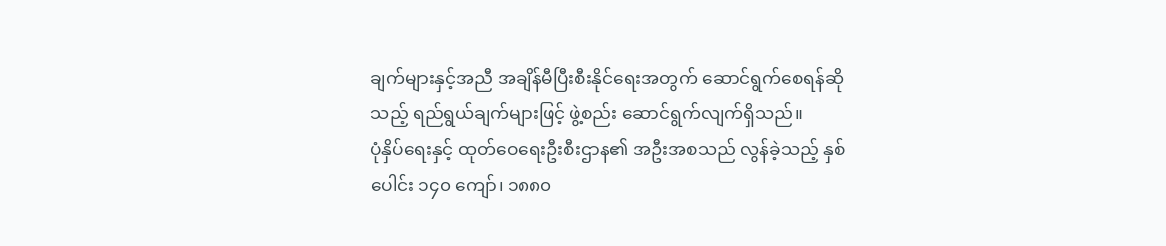ချက်များနှင့်အညီ အချိန်မီပြီးစီးနိုင်ရေးအတွက် ဆောင်ရွက်စေရန်ဆိုသည့် ရည်ရွယ်ချက်များဖြင့် ဖွဲ့စည်း ဆောင်ရွက်လျက်ရှိသည်။
ပုံနှိပ်ရေးနှင့် ထုတ်ဝေရေးဦးစီးဌာန၏ အဦးအစသည် လွန်ခဲ့သည့် နှစ်ပေါင်း ၁၄၀ ကျော်၊ ၁၈၈၀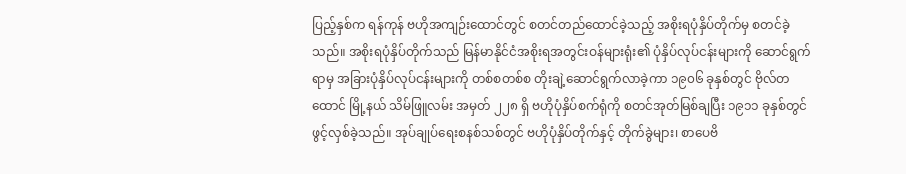ပြည့်နှစ်က ရန်ကုန် ဗဟိုအကျဉ်းထောင်တွင် စတင်တည်ထောင်ခဲ့သည့် အစိုးရပုံနှိပ်တိုက်မှ စတင်ခဲ့သည်။ အစိုးရပုံနှိပ်တိုက်သည် မြန်မာနိုင်ငံအစိုးရအတွင်းဝန်များရုံး၏ ပုံနှိပ်လုပ်ငန်းများကို ဆောင်ရွက်ရာမှ အခြားပုံနှိပ်လုပ်ငန်းများကို တစ်စတစ်စ တိုးချဲ့ဆောင်ရွက်လာခဲ့ကာ ၁၉၀၆ ခုနှစ်တွင် ဗိုလ်တထောင် မြို့နယ် သိမ်ဖြူလမ်း အမှတ် ၂၂၈ ရှိ ဗဟိုပုံနှိပ်စက်ရုံကို စတင်အုတ်မြစ်ချပြီး ၁၉၁၁ ခုနှစ်တွင် ဖွင့်လှစ်ခဲ့သည်။ အုပ်ချုပ်ရေးစနစ်သစ်တွင် ဗဟိုပုံနှိပ်တိုက်နှင့် တိုက်ခွဲများ၊ စာပေဗိ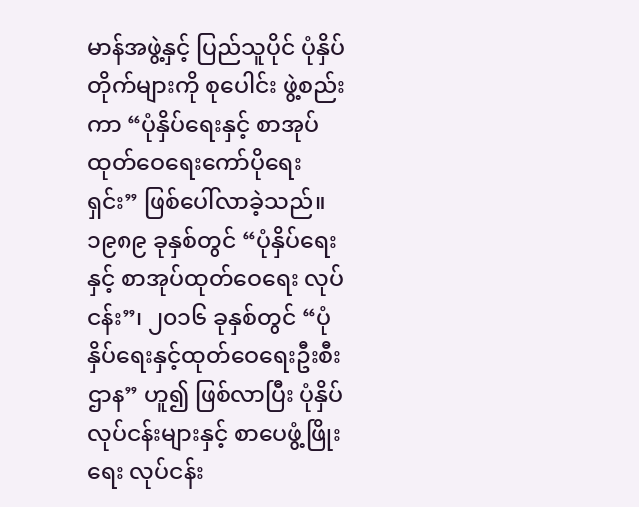မာန်အဖွဲ့နှင့် ပြည်သူပိုင် ပုံနှိပ်တိုက်များကို စုပေါင်း ဖွဲ့စည်းကာ “ပုံနှိပ်ရေးနှင့် စာအုပ်ထုတ်ဝေရေးကော်ပိုရေး ရှင်း” ဖြစ်ပေါ်လာခဲ့သည်။
၁၉၈၉ ခုနှစ်တွင် “ပုံနှိပ်ရေးနှင့် စာအုပ်ထုတ်ဝေရေး လုပ်ငန်း”၊ ၂၀၁၆ ခုနှစ်တွင် “ပုံနှိပ်ရေးနှင့်ထုတ်ဝေရေးဦးစီး ဌာန” ဟူ၍ ဖြစ်လာပြီး ပုံနှိပ်လုပ်ငန်းများနှင့် စာပေဖွံ့ဖြိုးရေး လုပ်ငန်း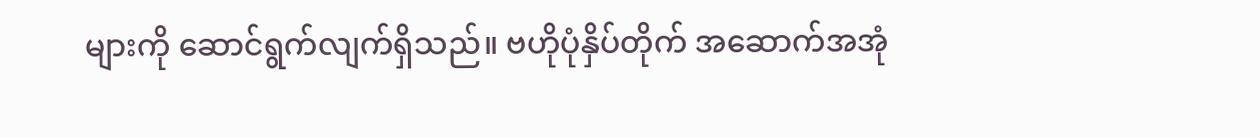များကို ဆောင်ရွက်လျက်ရှိသည်။ ဗဟိုပုံနှိပ်တိုက် အဆောက်အအုံ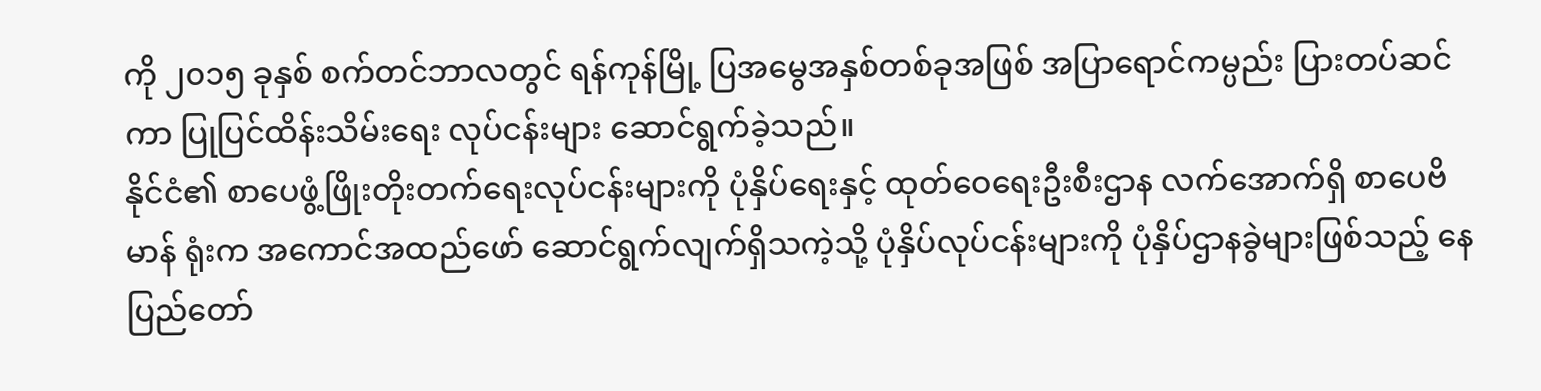ကို ၂၀၁၅ ခုနှစ် စက်တင်ဘာလတွင် ရန်ကုန်မြို့ ပြအမွေအနှစ်တစ်ခုအဖြစ် အပြာရောင်ကမ္ပည်း ပြားတပ်ဆင်ကာ ပြုပြင်ထိန်းသိမ်းရေး လုပ်ငန်းများ ဆောင်ရွက်ခဲ့သည်။
နိုင်ငံ၏ စာပေဖွံ့ဖြိုးတိုးတက်ရေးလုပ်ငန်းများကို ပုံနှိပ်ရေးနှင့် ထုတ်ဝေရေးဦးစီးဌာန လက်အောက်ရှိ စာပေဗိမာန် ရုံးက အကောင်အထည်ဖော် ဆောင်ရွက်လျက်ရှိသကဲ့သို့ ပုံနှိပ်လုပ်ငန်းများကို ပုံနှိပ်ဌာနခွဲများဖြစ်သည့် နေပြည်တော်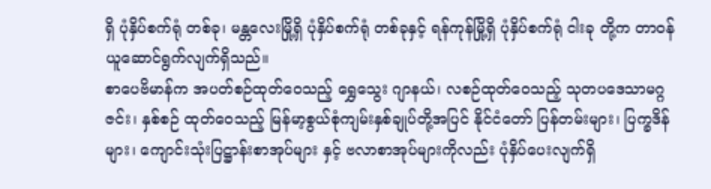ရှိ ပုံနှိပ်စက်ရုံ တစ်ခု၊ မန္တလေးမြို့ရှိ ပုံနှိပ်စက်ရုံ တစ်ခုနှင့် ရန်ကုန်မြို့ရှိ ပုံနှိပ်စက်ရုံ ငါးခု တို့က တာဝန်ယူဆောင်ရွက်လျက်ရှိသည်။
စာပေဗိမာန်က အပတ်စဉ်ထုတ်ဝေသည့် ရွှေသွေး ဂျာနယ်၊ လစဉ်ထုတ်ဝေသည့် သုတပဒေသာမဂ္ဂဇင်း၊ နှစ်စဉ် ထုတ်ဝေသည့် မြန်မာ့စွယ်စုံကျမ်းနှစ်ချုပ်တို့အပြင် နိုင်ငံတော် ပြန်တမ်းများ၊ ပြက္ခဒိန်များ၊ ကျောင်းသုံးပြဋ္ဌာန်းစာအုပ်များ နှင့် ဗလာစာအုပ်များကိုလည်း ပုံနှိပ်ပေးလျက်ရှိ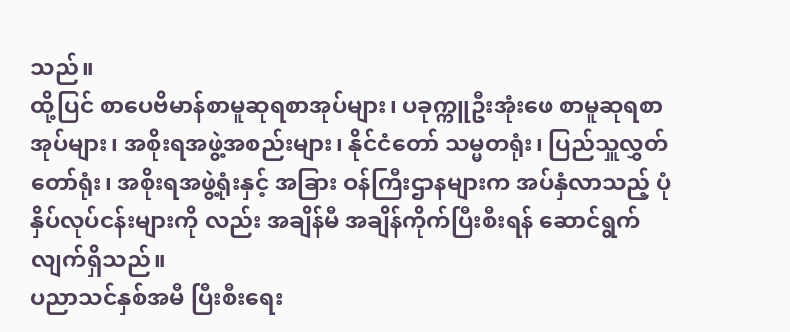သည်။
ထို့ပြင် စာပေဗိမာန်စာမူဆုရစာအုပ်များ၊ ပခုက္ကူဦးအုံးဖေ စာမူဆုရစာအုပ်များ၊ အစိုးရအဖွဲ့အစည်းများ၊ နိုင်ငံတော် သမ္မတရုံး၊ ပြည်သှူလွှတ်တော်ရုံး၊ အစိုးရအဖွဲ့ရုံးနှင့် အခြား ဝန်ကြီးဌာနများက အပ်နှံလာသည့် ပုံနှိပ်လုပ်ငန်းများကို လည်း အချိန်မီ အချိန်ကိုက်ပြီးစီးရန် ဆောင်ရွက်လျက်ရှိသည်။
ပညာသင်နှစ်အမီ ပြီးစီးရေး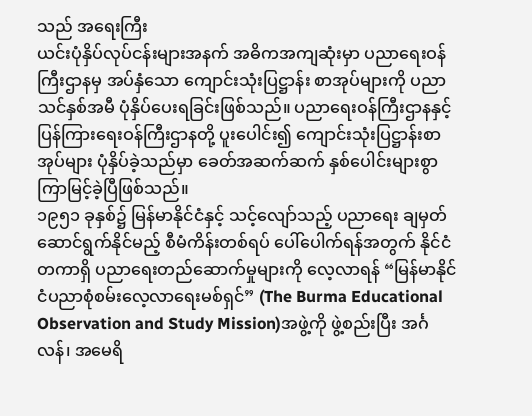သည် အရေးကြီး
ယင်းပုံနှိပ်လုပ်ငန်းများအနက် အဓိကအကျဆုံးမှာ ပညာရေးဝန်ကြီးဌာနမှ အပ်နှံသော ကျောင်းသုံးပြဋ္ဌာန်း စာအုပ်များကို ပညာသင်နှစ်အမီ ပုံနှိပ်ပေးရခြင်းဖြစ်သည်။ ပညာရေးဝန်ကြီးဌာနနှင့် ပြန်ကြားရေးဝန်ကြီးဌာနတို့ ပူးပေါင်း၍ ကျောင်းသုံးပြဋ္ဌာန်းစာအုပ်များ ပုံနှိပ်ခဲ့သည်မှာ ခေတ်အဆက်ဆက် နှစ်ပေါင်းများစွာ ကြာမြင့်ခဲ့ပြီဖြစ်သည်။
၁၉၅၁ ခုနှစ်၌ မြန်မာနိုင်ငံနှင့် သင့်လျော်သည့် ပညာရေး ချမှတ်ဆောင်ရွက်နိုင်မည့် စီမံကိန်းတစ်ရပ် ပေါ်ပေါက်ရန်အတွက် နိုင်ငံတကာရှိ ပညာရေးတည်ဆောက်မှုများကို လေ့လာရန် “မြန်မာနိုင်ငံပညာစုံစမ်းလေ့လာရေးမစ်ရှင်” (The Burma Educational Observation and Study Mission)အဖွဲ့ကို ဖွဲ့စည်းပြီး အင်္ဂလန်၊ အမေရိ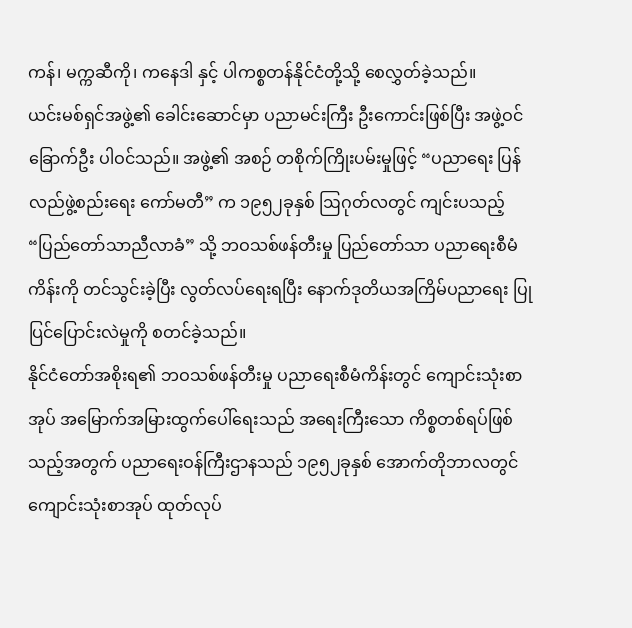ကန်၊ မက္ကဆီကို၊ ကနေဒါ နှင့် ပါကစ္စတန်နိုင်ငံတို့သို့ စေလွှတ်ခဲ့သည်။
ယင်းမစ်ရှင်အဖွဲ့၏ ခေါင်းဆောင်မှာ ပညာမင်းကြီး ဦးကောင်းဖြစ်ပြီး အဖွဲ့ဝင် ခြောက်ဦး ပါဝင်သည်။ အဖွဲ့၏ အစဉ် တစိုက်ကြိုးပမ်းမှုဖြင့် “ပညာရေး ပြန်လည်ဖွဲ့စည်းရေး ကော်မတီ” က ၁၉၅၂ခုနှစ် ဩဂုတ်လတွင် ကျင်းပသည့် “ပြည်တော်သာညီလာခံ” သို့ ဘဝသစ်ဖန်တီးမှု ပြည်တော်သာ ပညာရေးစီမံကိန်းကို တင်သွင်းခဲ့ပြီး လွတ်လပ်ရေးရပြီး နောက်ဒုတိယအကြိမ်ပညာရေး ပြုပြင်ပြောင်းလဲမှုကို စတင်ခဲ့သည်။
နိုင်ငံတော်အစိုးရ၏ ဘဝသစ်ဖန်တီးမှု ပညာရေးစီမံကိန်းတွင် ကျောင်းသုံးစာအုပ် အမြောက်အမြားထွက်ပေါ်ရေးသည် အရေးကြီးသော ကိစ္စတစ်ရပ်ဖြစ်သည့်အတွက် ပညာရေးဝန်ကြီးဌာနသည် ၁၉၅၂ခုနှစ် အောက်တိုဘာလတွင် ကျောင်းသုံးစာအုပ် ထုတ်လုပ်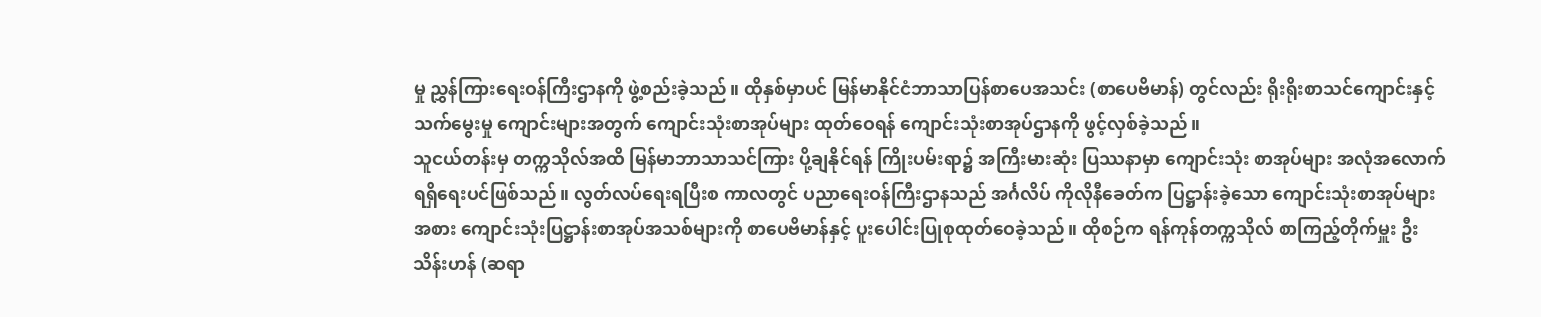မှု ညွှန်ကြားရေးဝန်ကြီးဌာနကို ဖွဲ့စည်းခဲ့သည်။ ထိုနှစ်မှာပင် မြန်မာနိုင်ငံဘာသာပြန်စာပေအသင်း (စာပေဗိမာန်) တွင်လည်း ရိုးရိုးစာသင်ကျောင်းနှင့် သက်မွေးမှု ကျောင်းများအတွက် ကျောင်းသုံးစာအုပ်များ ထုတ်ဝေရန် ကျောင်းသုံးစာအုပ်ဌာနကို ဖွင့်လှစ်ခဲ့သည်။
သူငယ်တန်းမှ တက္ကသိုလ်အထိ မြန်မာဘာသာသင်ကြား ပို့ချနိုင်ရန် ကြိုးပမ်းရာ၌ အကြီးမားဆုံး ပြဿနာမှာ ကျောင်းသုံး စာအုပ်များ အလုံအလောက်ရရှိရေးပင်ဖြစ်သည်။ လွတ်လပ်ရေးရပြီးစ ကာလတွင် ပညာရေးဝန်ကြီးဌာနသည် အင်္ဂလိပ် ကိုလိုနီခေတ်က ပြဋ္ဌာန်းခဲ့သော ကျောင်းသုံးစာအုပ်များအစား ကျောင်းသုံးပြဋ္ဌာန်းစာအုပ်အသစ်များကို စာပေဗိမာန်နှင့် ပူးပေါင်းပြုစုထုတ်ဝေခဲ့သည်။ ထိုစဉ်က ရန်ကုန်တက္ကသိုလ် စာကြည့်တိုက်မှူး ဦးသိန်းဟန် (ဆရာ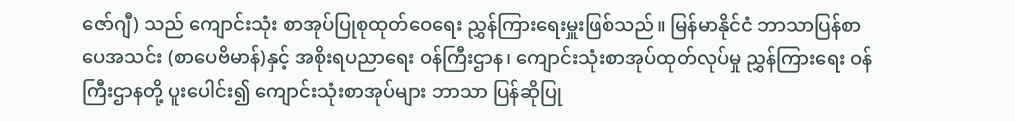ဇော်ဂျီ) သည် ကျောင်းသုံး စာအုပ်ပြုစုထုတ်ဝေရေး ညွှန်ကြားရေးမှူးဖြစ်သည်။ မြန်မာနိုင်ငံ ဘာသာပြန်စာပေအသင်း (စာပေဗိမာန်)နှင့် အစိုးရပညာရေး ဝန်ကြီးဌာန၊ ကျောင်းသုံးစာအုပ်ထုတ်လုပ်မှု ညွှန်ကြားရေး ဝန်ကြီးဌာနတို့ ပူးပေါင်း၍ ကျောင်းသုံးစာအုပ်များ ဘာသာ ပြန်ဆိုပြု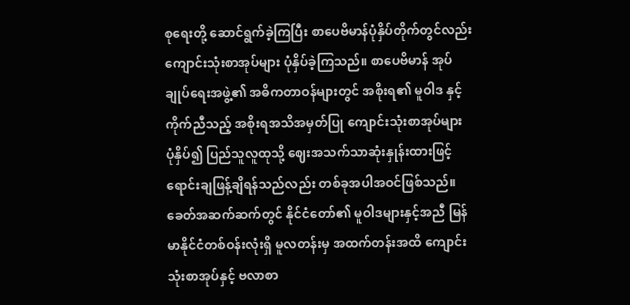စုရေးတို့ ဆောင်ရွက်ခဲ့ကြပြီး စာပေဗိမာန်ပုံနှိပ်တိုက်တွင်လည်း ကျောင်းသုံးစာအုပ်များ ပုံနှိပ်ခဲ့ကြသည်။ စာပေဗိမာန် အုပ်ချုပ်ရေးအဖွဲ့၏ အဓိကတာဝန်များတွင် အစိုးရ၏ မူဝါဒ နှင့်ကိုက်ညီသည့် အစိုးရအသိအမှတ်ပြု ကျောင်းသုံးစာအုပ်များ ပုံနှိပ်၍ ပြည်သူလူထုသို့ ဈေးအသက်သာဆုံးနှုန်းထားဖြင့် ရောင်းချဖြန့်ချိရန်သည်လည်း တစ်ခုအပါအဝင်ဖြစ်သည်။
ခေတ်အဆက်ဆက်တွင် နိုင်ငံတော်၏ မူဝါဒများနှင့်အညီ မြန်မာနိုင်ငံတစ်ဝန်းလုံးရှိ မူလတန်းမှ အထက်တန်းအထိ ကျောင်းသုံးစာအုပ်နှင့် ဗလာစာ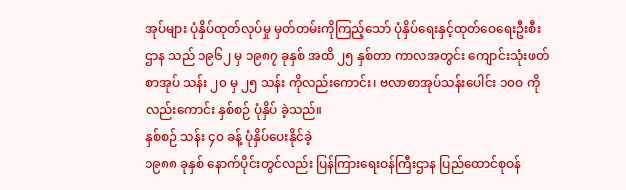အုပ်များ ပုံနှိပ်ထုတ်လုပ်မှု မှတ်တမ်းကိုကြည့်သော် ပုံနှိပ်ရေးနှင့်ထုတ်ဝေရေးဦးစီးဌာန သည် ၁၉၆၂ မှ ၁၉၈၇ ခုနှစ် အထိ ၂၅ နှစ်တာ ကာလအတွင်း ကျောင်းသုံးဖတ်စာအုပ် သန်း ၂၀ မှ ၂၅ သန်း ကိုလည်းကောင်း၊ ဗလာစာအုပ်သန်းပေါင်း ၁၀ဝ ကို လည်းကောင်း နှစ်စဉ် ပုံနှိပ် ခဲ့သည်။
နှစ်စဉ် သန်း ၄၀ ခန့် ပုံနှိပ်ပေးနိုင်ခဲ့
၁၉၈၈ ခုနှစ် နောက်ပိုင်းတွင်လည်း ပြန်ကြားရေးဝန်ကြီးဌာန ပြည်ထောင်စုဝန်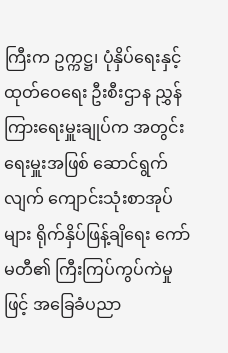ကြီးက ဥက္ကဋ္ဌ၊ ပုံနှိပ်ရေးနှင့် ထုတ်ဝေရေး ဦးစီးဌာန ညွှန်ကြားရေးမှူးချုပ်က အတွင်းရေးမှူးအဖြစ် ဆောင်ရွက်လျက် ကျောင်းသုံးစာအုပ်များ ရိုက်နှိပ်ဖြန့်ချိရေး ကော်မတီ၏ ကြီးကြပ်ကွပ်ကဲမှုဖြင့် အခြေခံပညာ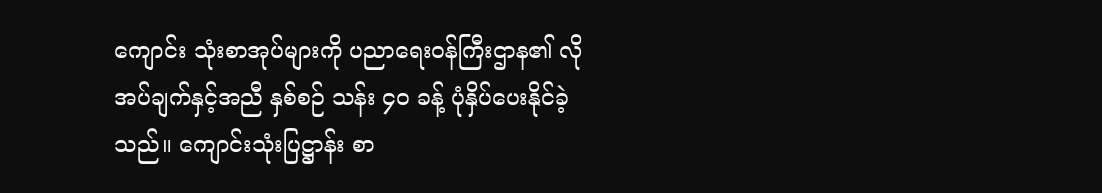ကျောင်း သုံးစာအုပ်များကို ပညာရေးဝန်ကြီးဌာန၏ လိုအပ်ချက်နှင့်အညီ နှစ်စဉ် သန်း ၄၀ ခန့် ပုံနှိပ်ပေးနိုင်ခဲ့သည်။ ကျောင်းသုံးပြဋ္ဌာန်း စာ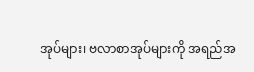အုပ်များ၊ ဗလာစာအုပ်များကို အရည်အ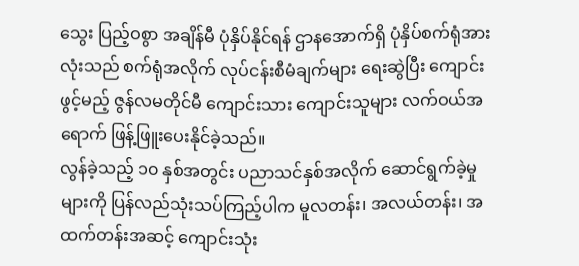သွေး ပြည့်ဝစွာ အချိန်မီ ပုံနှိပ်နိုင်ရန် ဌာနအောက်ရှိ ပုံနှိပ်စက်ရုံအားလုံးသည် စက်ရုံအလိုက် လုပ်ငန်းစီမံချက်များ ရေးဆွဲပြီး ကျောင်းဖွင့်မည့် ဇွန်လမတိုင်မီ ကျောင်းသား ကျောင်းသူများ လက်ဝယ်အရောက် ဖြန့်ဖြူးပေးနိုင်ခဲ့သည်။
လွန်ခဲ့သည့် ၁၀ နှစ်အတွင်း ပညာသင်နှစ်အလိုက် ဆောင်ရွက်ခဲ့မှုများကို ပြန်လည်သုံးသပ်ကြည့်ပါက မူလတန်း၊ အလယ်တန်း၊ အထက်တန်းအဆင့် ကျောင်းသုံး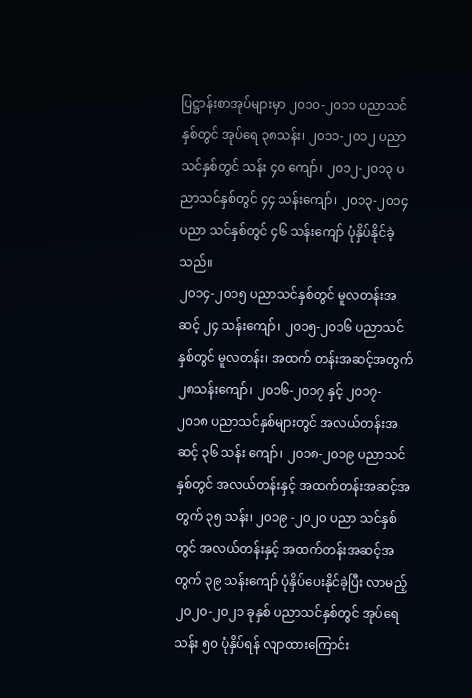ပြဋ္ဌာန်းစာအုပ်များမှာ ၂၀၁၀-၂၀၁၁ ပညာသင်နှစ်တွင် အုပ်ရေ ၃၈သန်း၊ ၂၀၁၁-၂၀၁၂ ပညာသင်နှစ်တွင် သန်း ၄၀ ကျော်၊ ၂၀၁၂-၂၀၁၃ ပညာသင်နှစ်တွင် ၄၄ သန်းကျော်၊ ၂၀၁၃-၂၀၁၄ ပညာ သင်နှစ်တွင် ၄၆ သန်းကျော် ပုံနှိပ်နိုင်ခဲ့သည်။
၂၀၁၄-၂၀၁၅ ပညာသင်နှစ်တွင် မူလတန်းအဆင့် ၂၄ သန်းကျော်၊ ၂၀၁၅-၂၀၁၆ ပညာသင်နှစ်တွင် မူလတန်း၊ အထက် တန်းအဆင့်အတွက် ၂၈သန်းကျော်၊ ၂၀၁၆-၂၀၁၇ နှင့် ၂၀၁၇- ၂၀၁၈ ပညာသင်နှစ်များတွင် အလယ်တန်းအဆင့် ၃၆ သန်း ကျော်၊ ၂၀၁၈-၂၀၁၉ ပညာသင်နှစ်တွင် အလယ်တန်းနှင့် အထက်တန်းအဆင့်အတွက် ၃၅ သန်း၊ ၂၀၁၉ -၂၀၂၀ ပညာ သင်နှစ်တွင် အလယ်တန်းနှင့် အထက်တန်းအဆင့်အတွက် ၃၉ သန်းကျော် ပုံနှိပ်ပေးနိုင်ခဲ့ပြီး လာမည့် ၂၀၂၀-၂၀၂၁ ခုနှစ် ပညာသင်နှစ်တွင် အုပ်ရေသန်း ၅၀ ပုံနှိပ်ရန် လျာထားကြောင်း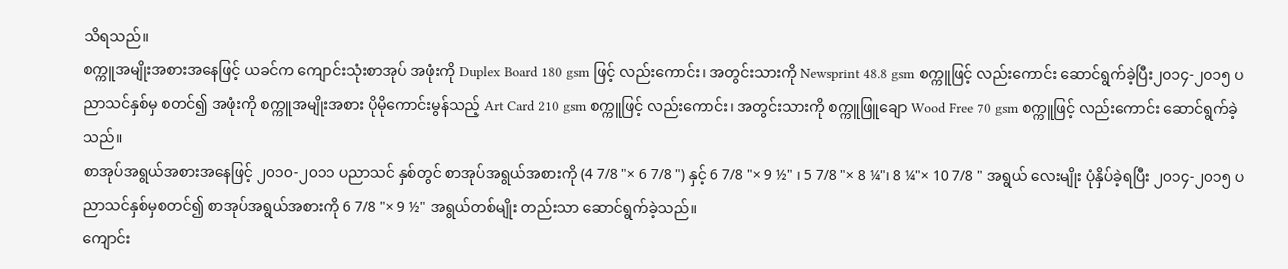သိရသည်။
စက္ကူအမျိုးအစားအနေဖြင့် ယခင်က ကျောင်းသုံးစာအုပ် အဖုံးကို Duplex Board 180 gsm ဖြင့် လည်းကောင်း၊ အတွင်းသားကို Newsprint 48.8 gsm စက္ကူဖြင့် လည်းကောင်း ဆောင်ရွက်ခဲ့ပြီး၂၀၁၄-၂၀၁၅ ပညာသင်နှစ်မှ စတင်၍ အဖုံးကို စက္ကူအမျိုးအစား ပိုမိုကောင်းမွန်သည့် Art Card 210 gsm စက္ကူဖြင့် လည်းကောင်း၊ အတွင်းသားကို စက္ကူဖြူချော Wood Free 70 gsm စက္ကူဖြင့် လည်းကောင်း ဆောင်ရွက်ခဲ့သည်။
စာအုပ်အရွယ်အစားအနေဖြင့် ၂၀၁၀-၂၀၁၁ ပညာသင် နှစ်တွင် စာအုပ်အရွယ်အစားကို (4 7/8 "× 6 7/8 ") နှင့် 6 7/8 "× 9 ½" ၊ 5 7/8 "× 8 ¼"၊ 8 ¼"× 10 7/8 " အရွယ် လေးမျိုး ပုံနှိပ်ခဲ့ရပြီး ၂၀၁၄-၂၀၁၅ ပညာသင်နှစ်မှစတင်၍ စာအုပ်အရွယ်အစားကို 6 7/8 "× 9 ½" အရွယ်တစ်မျိုး တည်းသာ ဆောင်ရွက်ခဲ့သည်။
ကျောင်း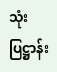သုံးပြဋ္ဌာန်း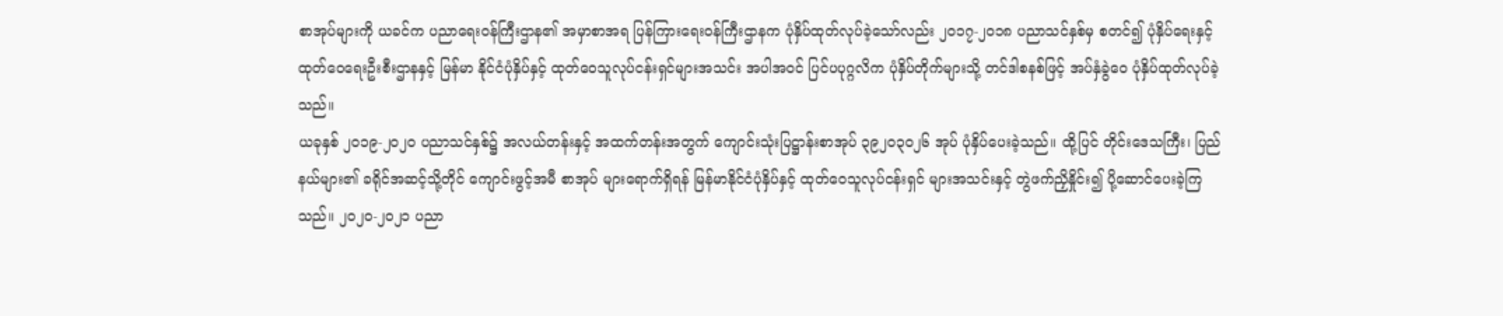စာအုပ်များကို ယခင်က ပညာရေးဝန်ကြီးဌာန၏ အမှာစာအရ ပြန်ကြားရေးဝန်ကြီးဌာနက ပုံနှိပ်ထုတ်လုပ်ခဲ့သော်လည်း ၂၀၁၇-၂၀၁၈ ပညာသင်နှစ်မှ စတင်၍ ပုံနှိပ်ရေးနှင့် ထုတ်ဝေရေးဦးစီးဌာနနှင့် မြန်မာ နိုင်ငံပုံနှိပ်နှင့် ထုတ်ဝေသူလုပ်ငန်းရှင်များအသင်း အပါအဝင် ပြင်ပပုဂ္ဂလိက ပုံနှိပ်တိုက်များသို့ တင်ဒါစနစ်ဖြင့် အပ်နှံခွဲဝေ ပုံနှိပ်ထုတ်လုပ်ခဲ့သည်။
ယခုနှစ် ၂၀၁၉-၂၀၂၀ ပညာသင်နှစ်၌ အလယ်တန်းနှင့် အထက်တန်းအတွက် ကျောင်းသုံးပြဋ္ဌာန်းစာအုပ် ၃၉၂၀၃၀၂၆ အုပ် ပုံနှိပ်ပေးခဲ့သည်။ ထို့ပြင် တိုင်းဒေသကြီး၊ ပြည်နယ်များ၏ ခရိုင်အဆင့်သို့တိုင် ကျောင်းဖွင့်အမီ စာအုပ် များရောက်ရှိရန် မြန်မာနိုင်ငံပုံနှိပ်နှင့် ထုတ်ဝေသူလုပ်ငန်းရှင် များအသင်းနှင့် တွဲဖက်ညှိနှိုင်း၍ ပို့ဆောင်ပေးခဲ့ကြသည်။ ၂၀၂၀-၂၀၂၁ ပညာ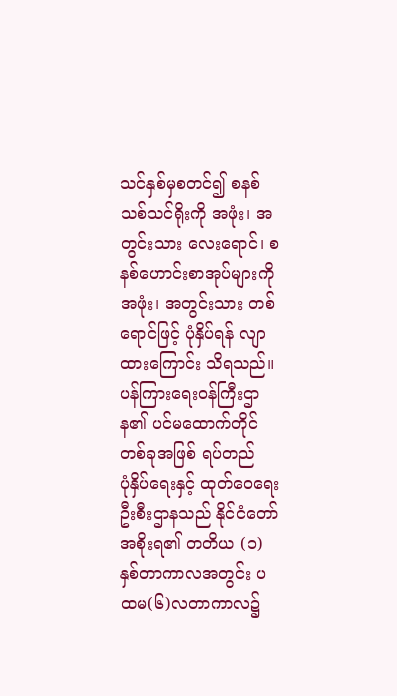သင်နှစ်မှစတင်၍ စနစ်သစ်သင်ရိုးကို အဖုံး၊ အတွင်းသား လေးရောင်၊ စနစ်ဟောင်းစာအုပ်များကို အဖုံး၊ အတွင်းသား တစ်ရောင်ဖြင့် ပုံနှိပ်ရန် လျာထားကြောင်း သိရသည်။
ပန်ကြားရေးဝန်ကြီးဌာန၏ ပင်မထောက်တိုင် တစ်ခုအဖြစ် ရပ်တည်
ပုံနှိပ်ရေးနှင့် ထုတ်ဝေရေးဦးစီးဌာနသည် နိုင်ငံတော် အစိုးရ၏ တတိယ (၁) နှစ်တာကာလအတွင်း ပထမ(၆)လတာကာလ၌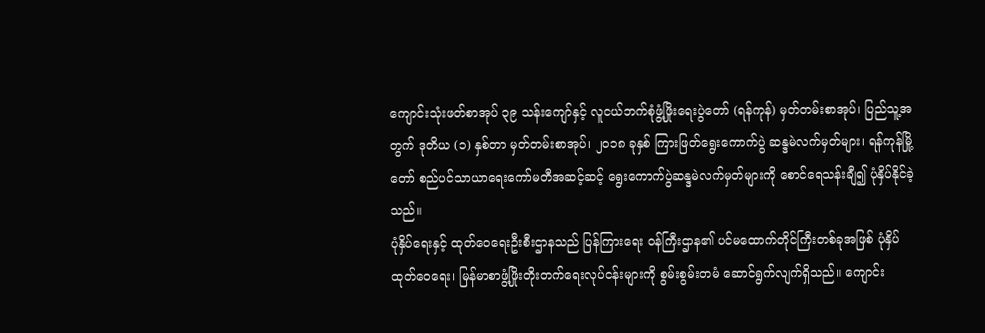ကျောင်းသုံးဖတ်စာအုပ် ၃၉ သန်းကျော်နှင့် လူငယ်ဘက်စုံဖွံ့ဖြိုးရေးပွဲတော် (ရန်ကုန်) မှတ်တမ်းစာအုပ်၊ ပြည်သူ့အတွက် ဒုတိယ (၁) နှစ်တာ မှတ်တမ်းစာအုပ်၊ ၂၀၁၈ ခုနှစ် ကြားဖြတ်ရွေးကောက်ပွဲ ဆန္ဒမဲလက်မှတ်များ၊ ရန်ကုန်မြို့တော် စည်ပင်သာယာရေးကော်မတီအဆင့်ဆင့် ရွေးကောက်ပွဲဆန္ဒမဲလက်မှတ်များကို စောင်ရေသန်းချီ၍ ပုံနှိပ်နိုင်ခဲ့သည်။
ပုံနှိပ်ရေးနှင့် ထုတ်ဝေရေးဦးစီးဌာနသည် ပြန်ကြားရေး ဝန်ကြီးဌာန၏ ပင်မထောက်တိုင်ကြီးတစ်ခုအဖြစ် ပုံနှိပ် ထုတ်ဝေရေး၊ မြန်မာစာဖွံ့ဖြိုးတိုးတက်ရေးလုပ်ငန်းများကို စွမ်းစွမ်းတမံ ဆောင်ရွက်လျက်ရှိသည်။ ကျောင်း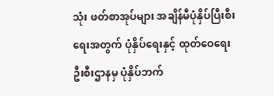သုံး ဖတ်စာအုပ်များ အချိန်မီပုံနှိပ်ပြီးစီးရေးအတွက် ပုံနှိပ်ရေးနှင့် ထုတ်ဝေရေးဦးစီးဌာနမှ ပုံနှိပ်ဘက်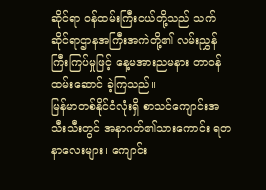ဆိုင်ရာ ဝန်ထမ်းကြီးငယ်တို့သည် သက်ဆိုင်ရာဌာနအကြီးအကဲတို့၏ လမ်းညွှန် ကြီးကြပ်မှုဖြင့် နေ့မအားညမနား တာဝန်ထမ်းဆောင် ခဲ့ကြသည်။
မြန်မာတစ်နိုင်ငံလုံးရှိ စာသင်ကျောင်းအသီးသီးတွင် အနာဂတ်၏သားကောင်း ရတနာလေးများ၊ ကျောင်း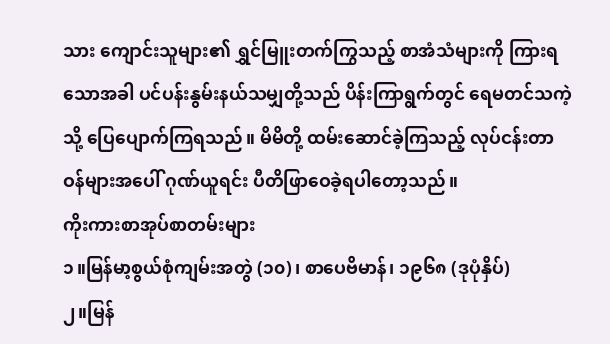သား ကျောင်းသူများ၏ ရွှင်မြူးတက်ကြွသည့် စာအံသံများကို ကြားရသောအခါ ပင်ပန်းနွမ်းနယ်သမျှတို့သည် ပိန်းကြာရွက်တွင် ရေမတင်သကဲ့သို့ ပြေပျောက်ကြရသည်။ မိမိတို့ ထမ်းဆောင်ခဲ့ကြသည့် လုပ်ငန်းတာဝန်များအပေါ် ဂုဏ်ယူရင်း ပီတိဖြာဝေခဲ့ရပါတော့သည်။
ကိုးကားစာအုပ်စာတမ်းများ
၁။မြန်မာ့စွယ်စုံကျမ်းအတွဲ (၁၀)၊ စာပေဗိမာန်၊ ၁၉၆၈ (ဒုပုံနှိပ်)
၂။မြန်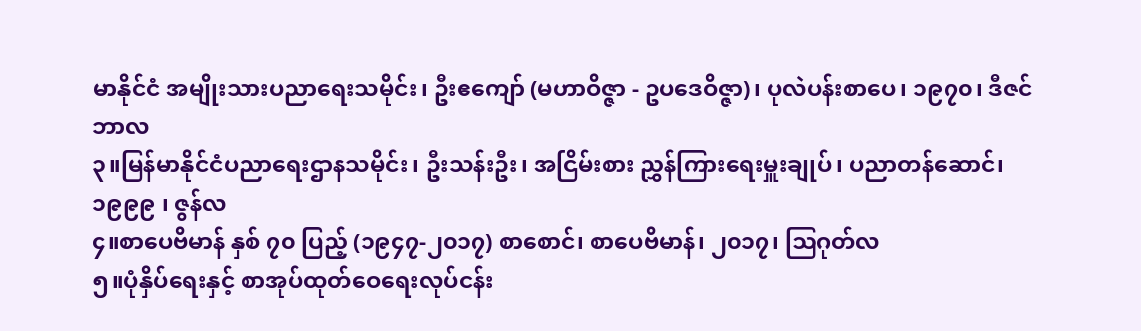မာနိုင်ငံ အမျိုးသားပညာရေးသမိုင်း၊ ဦးဧကျော် (မဟာဝိဇ္ဇာ - ဥပဒေဝိဇ္ဇာ)၊ ပုလဲပန်းစာပေ၊ ၁၉၇၀၊ ဒီဇင်ဘာလ
၃။မြန်မာနိုင်ငံပညာရေးဌာနသမိုင်း၊ ဦးသန်းဦး၊ အငြိမ်းစား ညွှန်ကြားရေးမှူးချုပ်၊ ပညာတန်ဆောင်၊ ၁၉၉၉ ၊ ဇွန်လ
၄။စာပေဗိမာန် နှစ် ၇၀ ပြည့် (၁၉၄၇-၂၀၁၇) စာစောင်၊ စာပေဗိမာန်၊ ၂၀၁၇၊ ဩဂုတ်လ
၅။ပုံနှိပ်ရေးနှင့် စာအုပ်ထုတ်ဝေရေးလုပ်ငန်း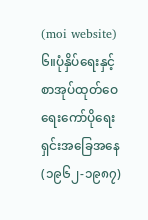(moi website)
၆။ပုံနှိပ်ရေးနှင့်စာအုပ်ထုတ်ဝေရေးကော်ပိုရေးရှင်းအခြေအနေ (၁၉၆၂-၁၉၈၇)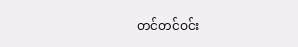တင်တင်ဝင်း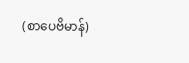(စာပေဗိမာန်)